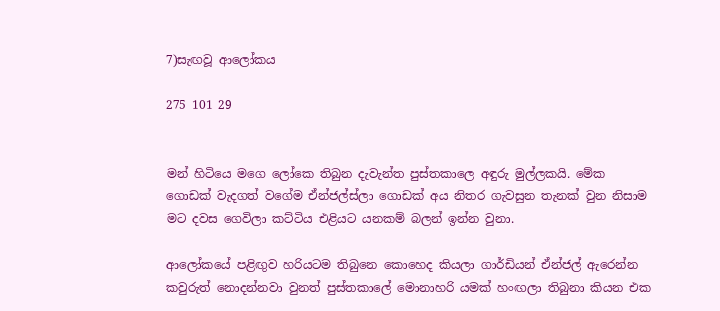7)සැඟවූ ආලෝකය

275 101 29


මන් හිටියෙ මගෙ ලෝකෙ තිබුන දැවැන්ත පුස්තකාලෙ අඳුරු මුල්ලකයි. මේක ගොඩක් වැදගත් වගේම ඒන්ජල්ස්ලා ගොඩක් අය නිතර ගැවසුන තැනක් වුන නිසාම මට දවස ගෙවිලා කට්ටිය එළියට යනකම් බලන් ඉන්න වුනා.

ආලෝකයේ පළිඟුව හරියටම තිබුනෙ කොහෙද කියලා ගාර්ඩියන් ඒන්ජල් ඇරෙන්න කවුරුත් නොදන්නවා වුනත් පුස්තකාලේ මොනාහරි යමක් හංඟලා තිබුනා කියන එක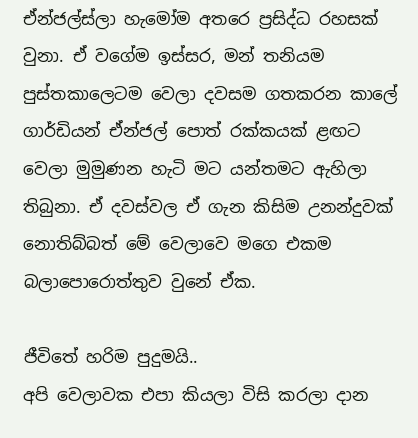ඒන්ජල්ස්ලා හැමෝම අතරෙ ප්‍රසිද්ධ රහසක් වුනා. ඒ වගේම ඉස්සර, මන් තනියම පුස්තකාලෙටම වෙලා දවසම ගතකරන කාලේ ගාර්ඩියන් ඒන්ජල් පොත් රක්කයක් ළඟට වෙලා මුමුණන හැටි මට යන්තමට ඇහිලා තිබුනා. ඒ දවස්වල ඒ ගැන කිසිම උනන්දුවක් නොතිබ්බත් මේ වෙලාවෙ මගෙ එකම බලාපොරොත්තුව වුනේ ඒක.

ජීවිතේ හරිම පුදුමයි..
අපි වෙලාවක එපා කියලා විසි කරලා දාන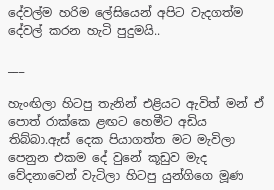දේවල්ම හරිම ලේසියෙන් අපිට වැදගත්ම දේවල් කරන හැටි පුදුමයි..

___

හැංඟිලා හිටපු තැනින් එළියට ඇවිත් මන් ඒ පොත් රාක්කෙ ළඟට හෙමීට අඩිය තිබ්බා.ඇස් දෙක පියාගත්ත මට මැවිලා පෙනුන එකම දේ වුනේ කූඩුව මැද වේදනාවෙන් වැටිලා හිටපු යුන්ගිගෙ මූණ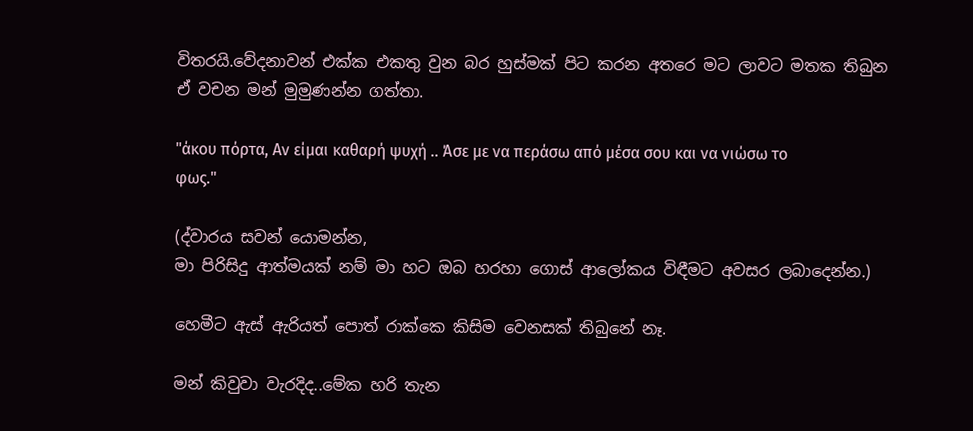විතරයි.වේදනාවන් එක්ක එකතු වුන බර හුස්මක් පිට කරන අතරෙ මට ලාවට මතක තිබුන ඒ වචන මන් මුමුණන්න ගත්තා.

"άκου πόρτα, Αν είμαι καθαρή ψυχή .. Άσε με να περάσω από μέσα σου και να νιώσω το φως."

(ද්වාරය සවන් යොමන්න,
මා පිරිසිදු ආත්මයක් නම් මා හට ඔබ හරහා ගොස් ආලෝකය විඳීමට අවසර ලබාදෙන්න.)

හෙමීට ඇස් ඇරියත් පොත් රාක්කෙ කිසිම වෙනසක් තිබුනේ නෑ.

මන් කිවුවා වැරදිද..මේක හරි තැන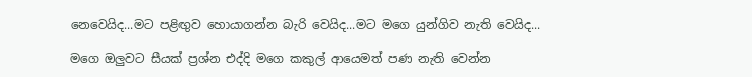නෙවෙයිද...මට පළිඟුව හොයාගන්න බැරි වෙයිද...මට මගෙ යුන්ගිව නැති වෙයිද...

මගෙ ඔලුවට සීයක් ප්‍රශ්න එද්දි මගෙ කකුල් ආයෙමත් පණ නැති වෙන්න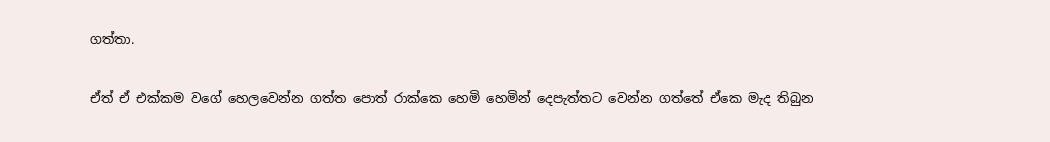ගත්තා.

ඒත් ඒ එක්කම වගේ හෙලවෙන්න ගත්ත පොත් රාක්කෙ හෙමි හෙමින් දෙපැත්තට වෙන්න ගත්තේ ඒකෙ මැද තිබුන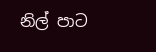නිල් පාට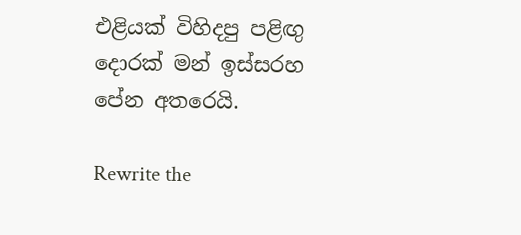එළියක් විහිදපු පළිඟු දොරක් මන් ඉස්සරහ පේන අතරෙයි.

Rewrite the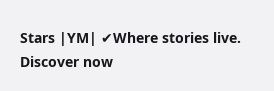Stars |YM| ✔Where stories live. Discover now